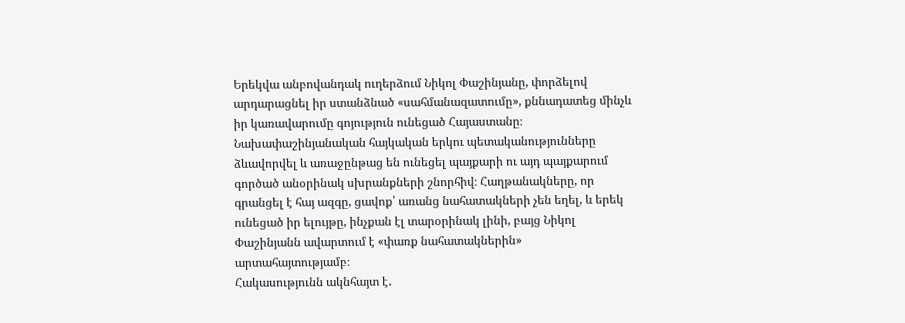Երեկվա անբովանդակ ուղերձում Նիկոլ Փաշինյանը, փորձելով արդարացնել իր ստանձնած «սահմանազատումը», քննադատեց մինչև իր կառավարումը գոյություն ունեցած Հայաստանը։
Նախափաշինյանական հայկական երկու պետականությունները ձևավորվել և առաջընթաց են ունեցել պայքարի ու այդ պայքարում գործած անօրինակ սխրանքների շնորհիվ։ Հաղթանակները, որ գրանցել է հայ ազգը, ցավոք՝ առանց նահատակների չեն եղել, և երեկ ունեցած իր ելույթը, ինչքան էլ տարօրինակ լինի, բայց Նիկոլ Փաշինյանն ավարտում է «փառք նահատակներին» արտահայտությամբ։
Հակասությունն ակնհայտ է․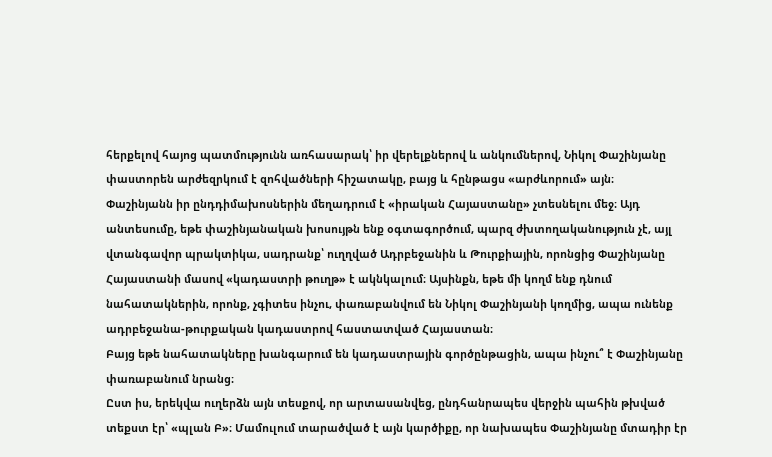հերքելով հայոց պատմությունն առհասարակ՝ իր վերելքներով և անկումներով, Նիկոլ Փաշինյանը փաստորեն արժեզրկում է զոհվածների հիշատակը, բայց և հընթացս «արժևորում» այն։
Փաշինյանն իր ընդդիմախոսներին մեղադրում է «իրական Հայաստանը» չտեսնելու մեջ։ Այդ անտեսումը, եթե փաշինյանական խոսույթն ենք օգտագործում, պարզ ժխտողականություն չէ, այլ վտանգավոր պրակտիկա, սադրանք՝ ուղղված Ադրբեջանին և Թուրքիային, որոնցից Փաշինյանը Հայաստանի մասով «կադաստրի թուղթ» է ակնկալում։ Այսինքն, եթե մի կողմ ենք դնում նահատակներին, որոնք, չգիտես ինչու, փառաբանվում են Նիկոլ Փաշինյանի կողմից, ապա ունենք ադրբեջանա-թուրքական կադաստրով հաստատված Հայաստան։
Բայց եթե նահատակները խանգարում են կադաստրային գործընթացին, ապա ինչու՞ է Փաշինյանը փառաբանում նրանց։
Ըստ իս, երեկվա ուղերձն այն տեսքով, որ արտասանվեց, ընդհանրապես վերջին պահին թխված տեքստ էր՝ «պլան Բ»։ Մամուլում տարածված է այն կարծիքը, որ նախապես Փաշինյանը մտադիր էր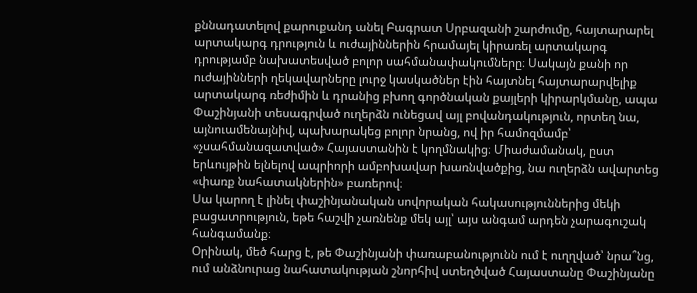քննադատելով քարուքանդ անել Բագրատ Սրբազանի շարժումը, հայտարարել արտակարգ դրություն և ուժայիններին հրամայել կիրառել արտակարգ դրությամբ նախատեսված բոլոր սահմանափակումները։ Սակայն քանի որ ուժայինների ղեկավարները լուրջ կասկածներ էին հայտնել հայտարարվելիք արտակարգ ռեժիմին և դրանից բխող գործնական քայլերի կիրարկմանը, ապա Փաշինյանի տեսագրված ուղերձն ունեցավ այլ բովանդակություն, որտեղ նա, այնուամենայնիվ, պախարակեց բոլոր նրանց, ով իր համոզմամբ՝ «չսահմանազատված» Հայաստանին է կողմնակից։ Միաժամանակ, ըստ երևույթին ելնելով ապրիորի ամբոխավար խառնվածքից, նա ուղերձն ավարտեց «փառք նահատակներին» բառերով։
Սա կարող է լինել փաշինյանական սովորական հակասություններից մեկի բացատրություն, եթե հաշվի չառնենք մեկ այլ՝ այս անգամ արդեն չարագուշակ հանգամանք։
Օրինակ, մեծ հարց է, թե Փաշինյանի փառաբանությունն ում է ուղղված՝ նրա՞նց, ում անձնուրաց նահատակության շնորհիվ ստեղծված Հայաստանը Փաշինյանը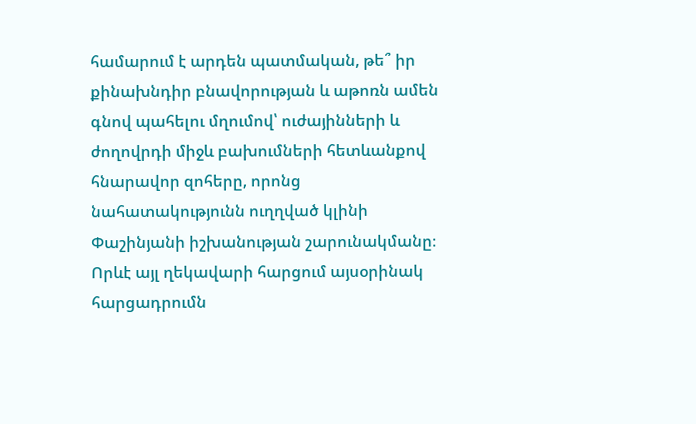համարում է արդեն պատմական, թե՞ իր քինախնդիր բնավորության և աթոռն ամեն գնով պահելու մղումով՝ ուժայինների և ժողովրդի միջև բախումների հետևանքով հնարավոր զոհերը, որոնց նահատակությունն ուղղված կլինի Փաշինյանի իշխանության շարունակմանը։
Որևէ այլ ղեկավարի հարցում այսօրինակ հարցադրումն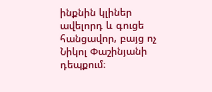ինքնին կլիներ ավելորդ և գուցե հանցավոր, բայց ոչ Նիկոլ Փաշինյանի դեպքում։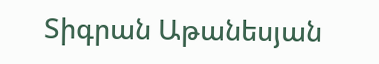Տիգրան Աթանեսյան